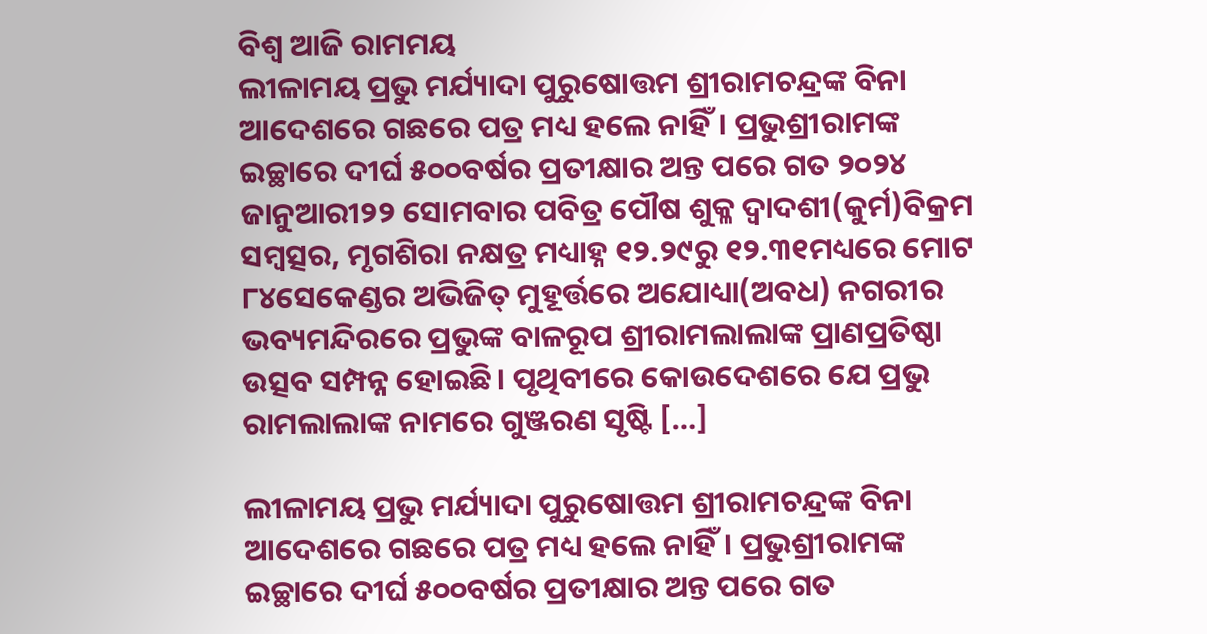ବିଶ୍ବ ଆଜି ରାମମୟ
ଲୀଳାମୟ ପ୍ରଭୁ ମର୍ଯ୍ୟାଦା ପୁରୁଷୋତ୍ତମ ଶ୍ରୀରାମଚନ୍ଦ୍ରଙ୍କ ବିନା ଆଦେଶରେ ଗଛରେ ପତ୍ର ମଧ୍ୟ ହଲେ ନାହିଁ। ପ୍ରଭୁଶ୍ରୀରାମଙ୍କ ଇଚ୍ଛାରେ ଦୀର୍ଘ ୫୦୦ବର୍ଷର ପ୍ରତୀକ୍ଷାର ଅନ୍ତ ପରେ ଗତ ୨୦୨୪ ଜାନୁଆରୀ୨୨ ସୋମବାର ପବିତ୍ର ପୌଷ ଶୁକ୍ଳ ଦ୍ୱାଦଶୀ(କୁର୍ମ)ବିକ୍ରମ ସମ୍ୱତ୍ସର, ମୃଗଶିରା ନକ୍ଷତ୍ର ମଧ୍ୟାହ୍ନ ୧୨.୨୯ରୁ ୧୨.୩୧ମଧ୍ୟରେ ମୋଟ ୮୪ସେକେଣ୍ଡର ଅଭିଜିତ୍ ମୁହୂର୍ତ୍ତରେ ଅଯୋଧ୍ୟା(ଅବଧ) ନଗରୀର ଭବ୍ୟମନ୍ଦିରରେ ପ୍ରଭୁଙ୍କ ବାଳରୂପ ଶ୍ରୀରାମଲାଲାଙ୍କ ପ୍ରାଣପ୍ରତିଷ୍ଠା ଉତ୍ସବ ସମ୍ପନ୍ନ ହୋଇଛି। ପୃଥିବୀରେ କୋଉଦେଶରେ ଯେ ପ୍ରଭୁ ରାମଲାଲାଙ୍କ ନାମରେ ଗୁଞ୍ଜରଣ ସୃଷ୍ଟି […]

ଲୀଳାମୟ ପ୍ରଭୁ ମର୍ଯ୍ୟାଦା ପୁରୁଷୋତ୍ତମ ଶ୍ରୀରାମଚନ୍ଦ୍ରଙ୍କ ବିନା ଆଦେଶରେ ଗଛରେ ପତ୍ର ମଧ୍ୟ ହଲେ ନାହିଁ। ପ୍ରଭୁଶ୍ରୀରାମଙ୍କ ଇଚ୍ଛାରେ ଦୀର୍ଘ ୫୦୦ବର୍ଷର ପ୍ରତୀକ୍ଷାର ଅନ୍ତ ପରେ ଗତ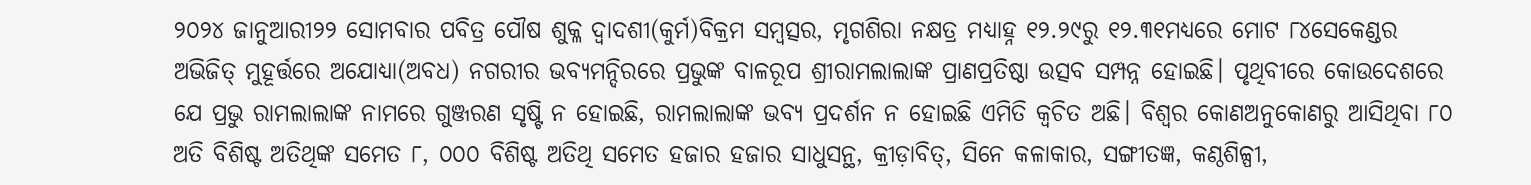୨୦୨୪ ଜାନୁଆରୀ୨୨ ସୋମବାର ପବିତ୍ର ପୌଷ ଶୁକ୍ଳ ଦ୍ୱାଦଶୀ(କୁର୍ମ)ବିକ୍ରମ ସମ୍ୱତ୍ସର, ମୃଗଶିରା ନକ୍ଷତ୍ର ମଧ୍ୟାହ୍ନ ୧୨.୨୯ରୁ ୧୨.୩୧ମଧ୍ୟରେ ମୋଟ ୮୪ସେକେଣ୍ଡର ଅଭିଜିତ୍ ମୁହୂର୍ତ୍ତରେ ଅଯୋଧ୍ୟା(ଅବଧ) ନଗରୀର ଭବ୍ୟମନ୍ଦିରରେ ପ୍ରଭୁଙ୍କ ବାଳରୂପ ଶ୍ରୀରାମଲାଲାଙ୍କ ପ୍ରାଣପ୍ରତିଷ୍ଠା ଉତ୍ସବ ସମ୍ପନ୍ନ ହୋଇଛି। ପୃଥିବୀରେ କୋଉଦେଶରେ ଯେ ପ୍ରଭୁ ରାମଲାଲାଙ୍କ ନାମରେ ଗୁଞ୍ଜରଣ ସୃଷ୍ଟି ନ ହୋଇଛି, ରାମଲାଲାଙ୍କ ଭବ୍ୟ ପ୍ରଦର୍ଶନ ନ ହୋଇଛି ଏମିତି କ୍ୱଚିତ ଅଛି। ବିଶ୍ୱର କୋଣଅନୁକୋଣରୁ ଆସିଥିବା ୮୦ ଅତି ବିଶିଷ୍ଟ ଅତିଥିଙ୍କ ସମେତ ୮, ୦୦୦ ବିଶିଷ୍ଟ ଅତିଥି ସମେତ ହଜାର ହଜାର ସାଧୁସନ୍ଥ, କ୍ରୀଡ଼ାବିତ୍, ସିନେ କଳାକାର, ସଙ୍ଗୀତଜ୍ଞ, କଣ୍ଠଶିଳ୍ପୀ,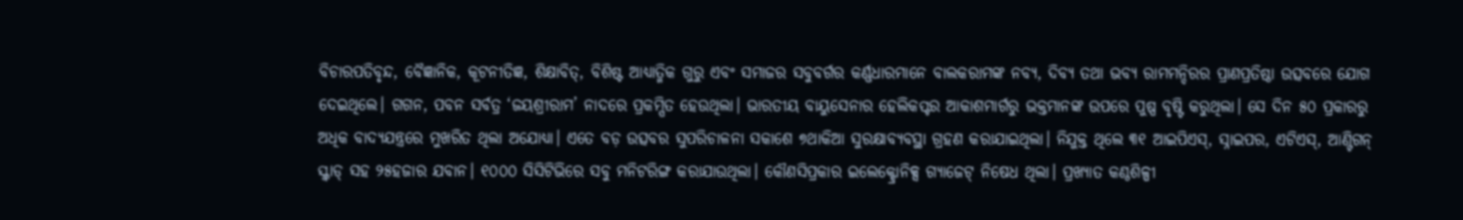ବିଚାରପତିବୃନ୍ଦ, ବୈଜ୍ଞାନିକ, କୂଟନୀତିଜ୍ଞ, ଶିକ୍ଷାବିତ୍, ବିଶିଷ୍ଟ ଆଧ୍ୟାତ୍ମିକ ଗୁରୁ ଏବଂ ସମାଜର ସବୁବର୍ଗର କର୍ଣ୍ଣଧାରମାନେ ବାଲକରାମଙ୍କ ନବ୍ୟ, ଦିବ୍ୟ ତଥା ଭବ୍ୟ ରାମମନ୍ଦିରର ପ୍ରାଣପ୍ରତିଷ୍ଠା ଉତ୍ସବରେ ଯୋଗ ଦେଇଥିଲେ। ଗଗନ, ପବନ ସର୍ବତ୍ର ‘ଜୟଶ୍ରୀରାମ’ ନାଦରେ ପ୍ରକମ୍ପିତ ହେଉଥିଲା। ଭାରତୀୟ ବାୟୁସେନାର ହେଲିକପ୍ଟର ଆକାଶମାର୍ଗରୁ ଭକ୍ତମାନଙ୍କ ଉପରେ ପୁଷ୍ପ ବୃଷ୍ଟି କରୁଥିଲା। ସେ ଦିନ ୫୦ ପ୍ରକାରରୁ ଅଧିକ ବାଦ୍ୟଯନ୍ତ୍ରରେ ମୁଖରିତ ଥିଲା ଅଯୋଧ୍ୟା। ଏତେ ବଡ଼ ଉତ୍ସବର ସୁପରିଚାଳନା ସକାଶେ ୭ଥାକିଆ ସୁରକ୍ଷାବ୍ୟବସ୍ଥା ଗ୍ରହଣ କରାଯାଇଥିଲା। ନିଯୁକ୍ତ ଥିଲେ ୩୧ ଆଇପିଏସ୍, ସ୍ନାଇପର, ଏଟିଏସ୍, ଆଣ୍ଟିଗନ୍ ସ୍କ୍ୱାଡ୍ ସହ ୨୫ହଜାର ଯବାନ। ୧୦୦୦ ସିସିଟିଭିରେ ସବୁ ମନିଟରିଙ୍ଗ କରାଯାଉଥିଲା। କୌଣସିପ୍ରକାର ଇଲେକ୍ଟ୍ରୋନିକ୍ସ ଗ୍ୟାଜେଟ୍ ନିଷେଧ ଥିଲା। ପ୍ରଖ୍ୟାତ କଣ୍ଠଶିଳ୍ପୀ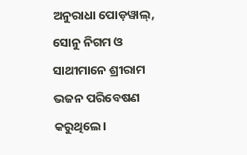ଅନୁରାଧା ପୋଡ଼ୱାଲ୍, ସୋନୁ ନିଗମ ଓ ସାଥୀମାନେ ଶ୍ରୀରାମ ଭଜନ ପରିବେଷଣ କରୁଥିଲେ।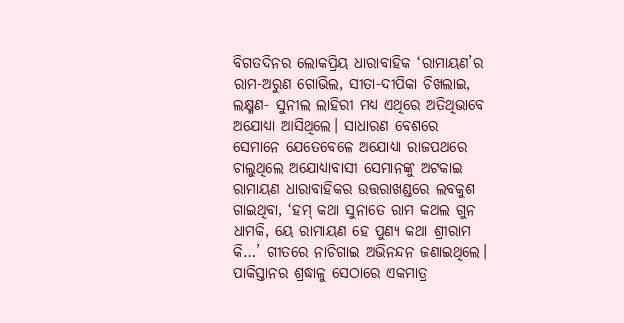ବିଗତଦିନର ଲୋକପ୍ରିୟ ଧାରାବାହିକ ‘ରାମାୟଣ’ର ରାମ-ଅରୁଣ ଗୋଭିଲ, ସୀତା-ଦୀପିକା ଚିଖଲାଇ, ଲକ୍ଷ୍ମଣ- ସୁନୀଲ ଲାହିରୀ ମଧ୍ୟ ଏଥିରେ ଅତିଥିଭାବେ ଅଯୋଧ୍ୟା ଆସିଥିଲେ। ସାଧାରଣ ବେଶରେ ସେମାନେ ଯେତେବେଳେ ଅଯୋଧ୍ୟା ରାଜପଥରେ ଚାଲୁଥିଲେ ଅଯୋଧ୍ୟାବାସୀ ସେମାନଙ୍କୁ ଅଟକାଇ ରାମାୟଣ ଧାରାବାହିକର ଉତ୍ତରାଖଣ୍ଡରେ ଲବକୁଶ ଗାଇଥିବା, ‘ହମ୍ କଥା ସୁନାତେ ରାମ କଥଲ ଗୁନ ଧାମକି, ୟେ ରାମାୟଣ ହେ ପୁଣ୍ୟ କଥା ଶ୍ରୀରାମ କି…’ ଗୀତରେ ନାଚିଗାଇ ଅଭିନନ୍ଦନ ଜଣାଇଥିଲେ।
ପାକିସ୍ତାନର ଶ୍ରଦ୍ଧାଳୁ ସେଠାରେ ଏକମାତ୍ର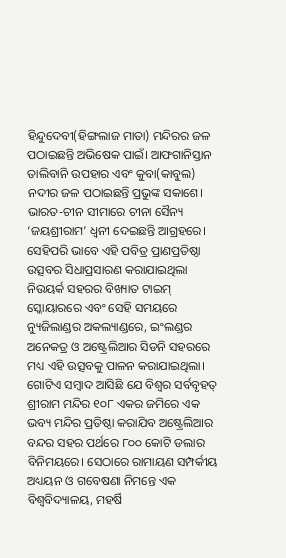ହିନ୍ଦୁଦେବୀ(ହିଙ୍ଗଲାଜ ମାତା) ମନ୍ଦିରର ଜଳ ପଠାଇଛନ୍ତି ଅଭିଷେକ ପାଇଁ। ଆଫଗାନିସ୍ତାନ ତାଲିବାନି ଉପହାର ଏବଂ କୁବା(କାବୁଲ) ନଦୀର ଜଳ ପଠାଇଛନ୍ତି ପ୍ରଭୁଙ୍କ ସକାଶେ। ଭାରତ-ଚୀନ ସୀମାରେ ଚୀନା ସୈନ୍ୟ ‘ଜୟଶ୍ରୀରାମ’ ଧ୍ୱନୀ ଦେଇଛନ୍ତି ଆଗ୍ରହରେ। ସେହିପରି ଭାବେ ଏହି ପବିତ୍ର ପ୍ରାଣପ୍ରତିଷ୍ଠା ଉତ୍ସବର ସିଧାପ୍ରସାରଣ କରାଯାଇଥିଲା ନିଉୟର୍କ ସହରର ବିଖ୍ୟାତ ଟାଇମ୍ ସ୍କୋୟାରରେ ଏବଂ ସେହି ସମୟରେ ନ୍ୟୁଜିଲାଣ୍ଡର ଅକଲ୍ୟାଣ୍ଡରେ, ଇଂଲଣ୍ଡର ଅନେକତ୍ର ଓ ଅଷ୍ଟ୍ରେଲିଆର ସିଡନି ସହରରେ ମଧ୍ୟ ଏହି ଉତ୍ସବକୁ ପାଳନ କରାଯାଇଥିଲା। ଗୋଟିଏ ସମ୍ୱାଦ ଆସିଛି ଯେ ବିଶ୍ୱର ସର୍ବବୃହତ୍ ଶ୍ରୀରାମ ମନ୍ଦିର ୧୦୮ ଏକର ଜମିରେ ଏକ ଭବ୍ୟ ମନ୍ଦିର ପ୍ରତିଷ୍ଠା କରାଯିବ ଅଷ୍ଟ୍ରେଲିଆର ବନ୍ଦର ସହର ପର୍ଥରେ ୮୦୦ କୋଟି ଡଲାର ବିନିମୟରେ। ସେଠାରେ ରାମାୟଣ ସମ୍ପର୍କୀୟ ଅଧ୍ୟୟନ ଓ ଗବେଷଣା ନିମନ୍ତେ ଏକ ବିଶ୍ୱବିଦ୍ୟାଳୟ, ମହର୍ଷି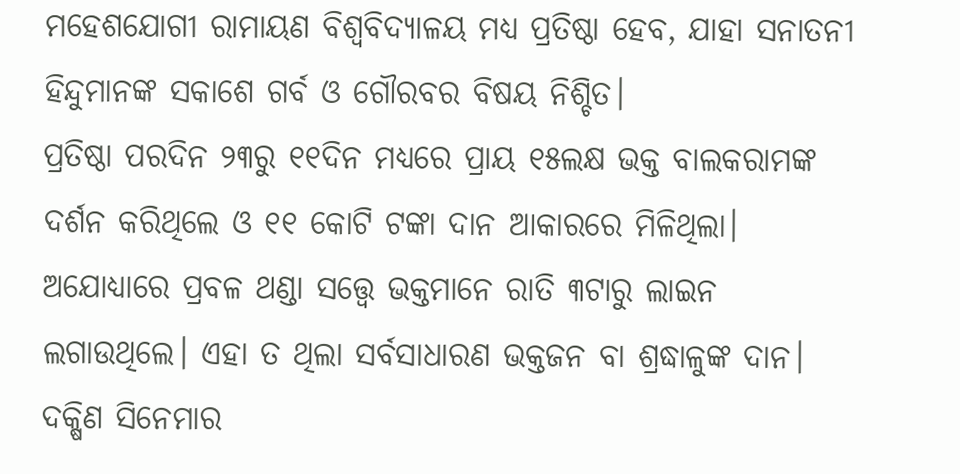ମହେଶଯୋଗୀ ରାମାୟଣ ବିଶ୍ୱବିଦ୍ୟାଳୟ ମଧ୍ୟ ପ୍ରତିଷ୍ଠା ହେବ, ଯାହା ସନାତନୀ ହିନ୍ଦୁମାନଙ୍କ ସକାଶେ ଗର୍ବ ଓ ଗୌରବର ବିଷୟ ନିଶ୍ଚିତ।
ପ୍ରତିଷ୍ଠା ପରଦିନ ୨୩ରୁ ୧୧ଦିନ ମଧ୍ୟରେ ପ୍ରାୟ ୧୫ଲକ୍ଷ ଭକ୍ତ ବାଲକରାମଙ୍କ ଦର୍ଶନ କରିଥିଲେ ଓ ୧୧ କୋଟି ଟଙ୍କା ଦାନ ଆକାରରେ ମିଳିଥିଲା। ଅଯୋଧ୍ୟାରେ ପ୍ରବଳ ଥଣ୍ଡା ସତ୍ତ୍ବେ ଭକ୍ତମାନେ ରାତି ୩ଟାରୁ ଲାଇନ ଲଗାଉଥିଲେ। ଏହା ତ ଥିଲା ସର୍ବସାଧାରଣ ଭକ୍ତଜନ ବା ଶ୍ରଦ୍ଧାଳୁଙ୍କ ଦାନ। ଦକ୍ଷିଣ ସିନେମାର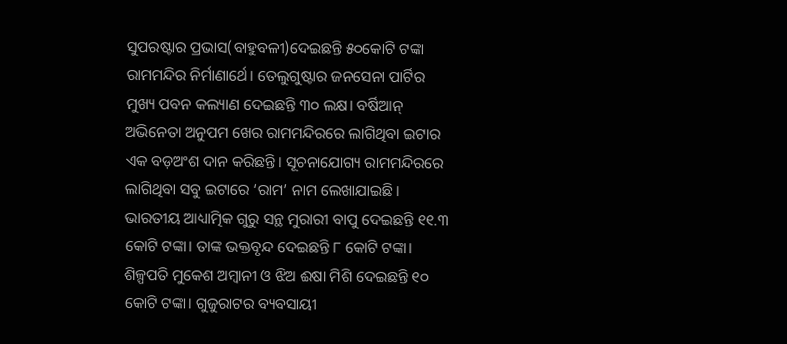ସୁପରଷ୍ଟାର ପ୍ରଭାସ(ବାହୁବଳୀ)ଦେଇଛନ୍ତି ୫୦କୋଟି ଟଙ୍କା ରାମମନ୍ଦିର ନିର୍ମାଣାର୍ଥେ। ତେଲୁଗୁଷ୍ଟାର ଜନସେନା ପାର୍ଟିର ମୁଖ୍ୟ ପବନ କଲ୍ୟାଣ ଦେଇଛନ୍ତି ୩୦ ଲକ୍ଷ। ବର୍ଷିଆନ୍ ଅଭିନେତା ଅନୁପମ ଖେର ରାମମନ୍ଦିରରେ ଲାଗିଥିବା ଇଟାର ଏକ ବଡ଼ଅଂଶ ଦାନ କରିଛନ୍ତି। ସୂଚନାଯୋଗ୍ୟ ରାମମନ୍ଦିରରେ ଲାଗିଥିବା ସବୁ ଇଟାରେ ‘ରାମ’ ନାମ ଲେଖାଯାଇଛି। ଭାରତୀୟ ଆଧ୍ୟାତ୍ମିକ ଗୁରୁ ସନ୍ଥ ମୁରାରୀ ବାପୁ ଦେଇଛନ୍ତି ୧୧.୩ କୋଟି ଟଙ୍କା। ତାଙ୍କ ଭକ୍ତବୃନ୍ଦ ଦେଇଛନ୍ତି ୮ କୋଟି ଟଙ୍କା। ଶିଳ୍ପପତି ମୁକେଶ ଅମ୍ୱାନୀ ଓ ଝିଅ ଈଷା ମିଶି ଦେଇଛନ୍ତି ୧୦ କୋଟି ଟଙ୍କା। ଗୁଜୁରାଟର ବ୍ୟବସାୟୀ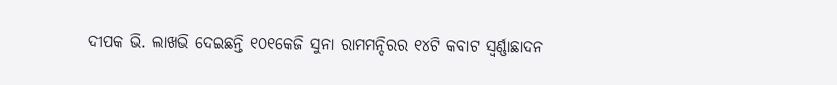ଦୀପକ ଭି. ଲାଖଭି ଦେଇଛନ୍ତି ୧୦୧କେଜି ସୁନା ରାମମନ୍ଦିରର ୧୪ଟି କବାଟ ସ୍ୱର୍ଣ୍ଣାଛାଦନ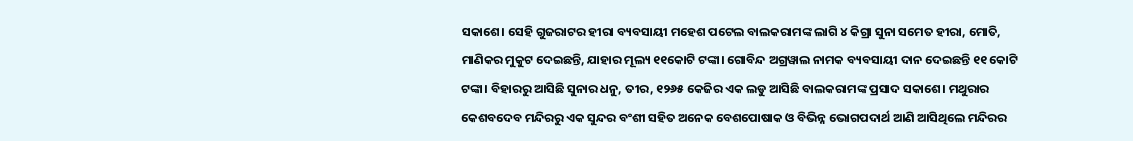ସକାଶେ। ସେହି ଗୁଜରାଟର ହୀରା ବ୍ୟବସାୟୀ ମହେଶ ପଟେଲ ବାଲକରାମଙ୍କ ଲାଗି ୪ କିଗ୍ରା ସୁନା ସମେତ ହୀରା, ମୋତି, ମାଣିକର ମୁକୁଟ ଦେଇଛନ୍ତି, ଯାହାର ମୂଲ୍ୟ ୧୧କୋଟି ଟଙ୍କା। ଗୋବିନ୍ଦ ଅଗ୍ରୱାଲ ନାମକ ବ୍ୟବସାୟୀ ଦାନ ଦେଇଛନ୍ତି ୧୧ କୋଟି ଟଙ୍କା। ବିହାରରୁ ଆସିଛି ସୁନାର ଧନୁ, ତୀର, ୧୨୬୫ କେଜିର ଏକ ଲଡୁ ଆସିଛି ବାଲକରାମଙ୍କ ପ୍ରସାଦ ସକାଶେ। ମଥୁରାର କେଶବଦେବ ମନ୍ଦିରରୁ ଏକ ସୁନ୍ଦର ବଂଶୀ ସହିତ ଅନେକ ବେଶପୋଷାକ ଓ ବିଭିନ୍ନ ଭୋଗପଦାର୍ଥ ଆଣି ଆସିଥିଲେ ମନ୍ଦିରର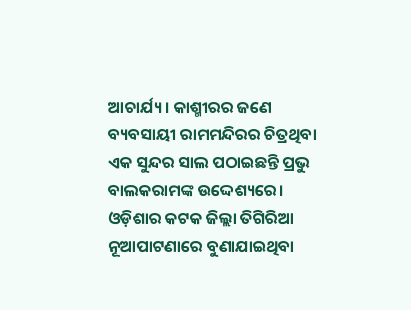ଆଚାର୍ଯ୍ୟ। କାଶ୍ମୀରର ଜଣେ ବ୍ୟବସାୟୀ ରାମମନ୍ଦିରର ଚିତ୍ରଥିବା ଏକ ସୁନ୍ଦର ସାଲ ପଠାଇଛନ୍ତି ପ୍ରଭୁ ବାଲକରାମଙ୍କ ଉଦ୍ଦେଶ୍ୟରେ। ଓଡ଼ିଶାର କଟକ ଜିଲ୍ଲା ତିଗିରିଆ ନୂଆପାଟଣାରେ ବୁଣାଯାଇଥିବା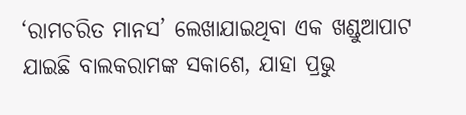‘ରାମଚରିତ ମାନସ’ ଲେଖାଯାଇଥିବା ଏକ ଖଣ୍ଡୁଆପାଟ ଯାଇଛି ବାଲକରାମଙ୍କ ସକାଶେ, ଯାହା ପ୍ରଭୁ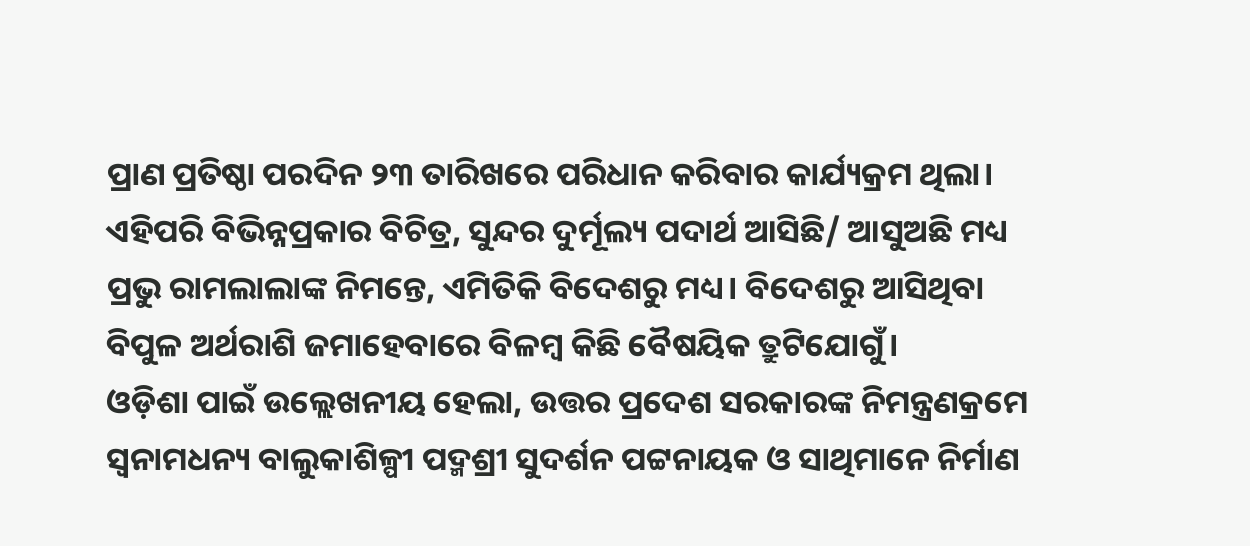ପ୍ରାଣ ପ୍ରତିଷ୍ଠା ପରଦିନ ୨୩ ତାରିଖରେ ପରିଧାନ କରିବାର କାର୍ଯ୍ୟକ୍ରମ ଥିଲା। ଏହିପରି ବିଭିନ୍ନପ୍ରକାର ବିଚିତ୍ର, ସୁନ୍ଦର ଦୁର୍ମୂଲ୍ୟ ପଦାର୍ଥ ଆସିଛି/ ଆସୁଅଛି ମଧ୍ୟ ପ୍ରଭୁ ରାମଲାଲାଙ୍କ ନିମନ୍ତେ, ଏମିତିକି ବିଦେଶରୁ ମଧ୍ୟ। ବିଦେଶରୁ ଆସିଥିବା ବିପୁଳ ଅର୍ଥରାଶି ଜମାହେବାରେ ବିଳମ୍ୱ କିଛି ବୈଷୟିକ ତ୍ରୁଟିଯୋଗୁଁ।
ଓଡ଼ିଶା ପାଇଁ ଉଲ୍ଲେଖନୀୟ ହେଲା, ଉତ୍ତର ପ୍ରଦେଶ ସରକାରଙ୍କ ନିମନ୍ତ୍ରଣକ୍ରମେ ସ୍ୱନାମଧନ୍ୟ ବାଲୁକାଶିଳ୍ପୀ ପଦ୍ମଶ୍ରୀ ସୁଦର୍ଶନ ପଟ୍ଟନାୟକ ଓ ସାଥିମାନେ ନିର୍ମାଣ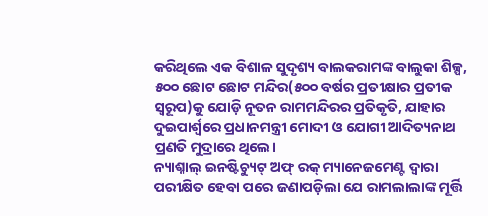କରିଥିଲେ ଏକ ବିଶାଳ ସୁଦୃଶ୍ୟ ବାଲକରାମଙ୍କ ବାଲୁକା ଶିଳ୍ପ, ୫୦୦ ଛୋଟ ଛୋଟ ମନ୍ଦିର(୫୦୦ ବର୍ଷର ପ୍ରତୀକ୍ଷାର ପ୍ରତୀକ ସ୍ୱରୂପ)କୁ ଯୋଡ଼ି ନୂତନ ରାମମନ୍ଦିରର ପ୍ରତିକୃତି, ଯାହାର ଦୁଇପାର୍ଶ୍ବରେ ପ୍ରଧାନମନ୍ତ୍ରୀ ମୋଦୀ ଓ ଯୋଗୀ ଆଦିତ୍ୟନାଥ ପ୍ରଣତି ମୁଦ୍ରାରେ ଥିଲେ।
ନ୍ୟାଶ୍ନାଲ୍ ଇନଷ୍ଟିଚ୍ୟୁଟ୍ ଅଫ୍ ରକ୍ ମ୍ୟାନେଜମେଣ୍ଟ ଦ୍ୱାରା ପରୀକ୍ଷିତ ହେବା ପରେ ଜଣାପଡ଼ିଲା ଯେ ରାମଲାଲାଙ୍କ ମୂର୍ତ୍ତି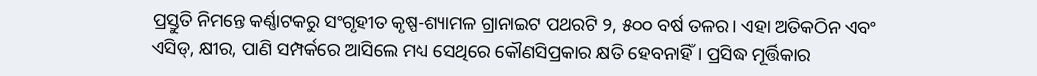ପ୍ରସ୍ତୁତି ନିମନ୍ତେ କର୍ଣ୍ଣାଟକରୁ ସଂଗୃହୀତ କୃଷ୍ପ-ଶ୍ୟାମଳ ଗ୍ରାନାଇଟ ପଥରଟି ୨, ୫୦୦ ବର୍ଷ ତଳର। ଏହା ଅତିକଠିନ ଏବଂ ଏସିଡ୍, କ୍ଷୀର, ପାଣି ସମ୍ପର୍କରେ ଆସିଲେ ମଧ୍ୟ ସେଥିରେ କୌଣସିପ୍ରକାର କ୍ଷତି ହେବନାହିଁ। ପ୍ରସିଦ୍ଧ ମୂର୍ତ୍ତିକାର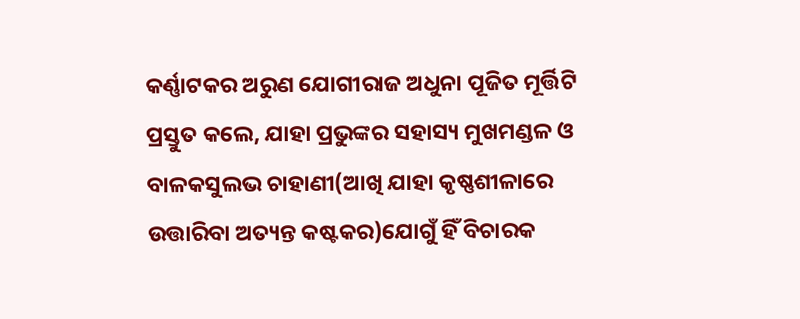କର୍ଣ୍ଣାଟକର ଅରୁଣ ଯୋଗୀରାଜ ଅଧୁନା ପୂଜିତ ମୂର୍ତ୍ତିଟି ପ୍ରସ୍ତୁତ କଲେ, ଯାହା ପ୍ରଭୁଙ୍କର ସହାସ୍ୟ ମୁଖମଣ୍ଡଳ ଓ ବାଳକସୁଲଭ ଚାହାଣୀ(ଆଖି ଯାହା କୃଷ୍ଣଶୀଳାରେ ଉତ୍ତାରିବା ଅତ୍ୟନ୍ତ କଷ୍ଟକର)ଯୋଗୁଁ ହିଁ ବିଚାରକ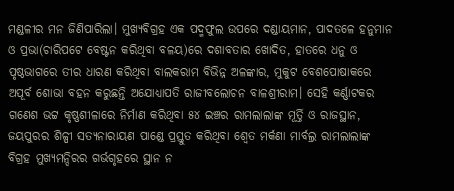ମଣ୍ଡଳୀର ମନ ଜିଣିପାରିଲା। ମୁଖ୍ୟବିଗ୍ରହ ଏକ ପଦ୍ମଫୁଲ ଉପରେ ଦଣ୍ଡାୟମାନ, ପାଦତଳେ ହନୁମାନ ଓ ପ୍ରଭା(ଚାରିପଟେ ବେଷ୍ଟନ କରିଥିବା ବଳୟ)ରେ ଦଶାବତାର ଖୋଦିତ, ହାତରେ ଧନୁ ଓ ପୃଷ୍ଠଭାଗରେ ତୀର ଧାରଣ କରିଥିବା ବାଲକରାମ ବିଭିନ୍ନ ଅଳଙ୍କାର, ମୁକୁଟ ବେଶପୋଷାକରେ ଅପୂର୍ବ ଶୋଭା ବହନ କରୁଛନ୍ତି ଅଯୋଧ୍ୟାପତି ରାଜୀବଲୋଚନ ବାଳଶ୍ରୀରାମ। ସେହି କର୍ଣ୍ଣାଟକର ଗଣେଶ ଭଟ୍ଟ କୃଷ୍ଣଶୀଳାରେ ନିର୍ମାଣ କରିଥିବା ୫୪ ଇଞ୍ଚର ରାମଲାଲାଙ୍କ ମୂର୍ତ୍ତି ଓ ରାଜସ୍ଥାନ, ଜୟପୁରର ଶିଳ୍ପୀ ସତ୍ୟନାରାୟଣ ପାଣ୍ଡେ ପ୍ରସ୍ତୁତ କରିଥିବା ଶ୍ୱେତ ମର୍କଣା ମାର୍ବଲ୍ର ରାମଲାଲାଙ୍କ ବିଗ୍ରହ ମୁଖ୍ୟମନ୍ଦିରର ଗର୍ଭଗୃହରେ ସ୍ଥାନ ନ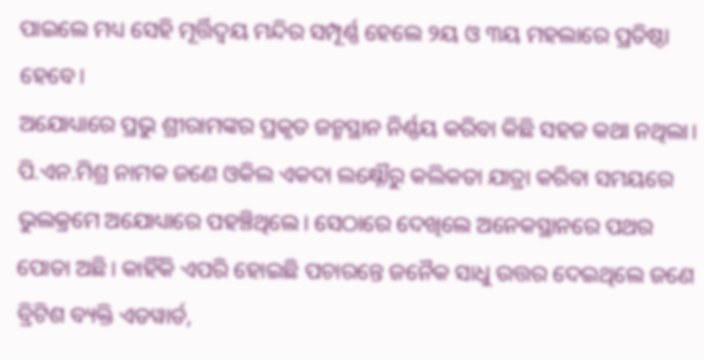ପାଇଲେ ମଧ୍ୟ ସେହି ମୂର୍ତ୍ତିଦ୍ୱୟ ମନ୍ଦିର ସମ୍ପୂର୍ଣ୍ଣ ହେଲେ ୨ୟ ଓ ୩ୟ ମହଲାରେ ପ୍ରତିଷ୍ଠା ହେବେ।
ଅଯୋଧ୍ୟାରେ ପ୍ରଭୁ ଶ୍ରୀରାମଙ୍କର ପ୍ରକୃତ ଜନ୍ମସ୍ଥାନ ନିର୍ଣ୍ଣୟ କରିବା କିଛି ସହଜ କଥା ନଥିଲା। ପି.ଏନ.ମିଶ୍ର ନାମକ ଜଣେ ଓକିଲ ଏକଦା ଲକ୍ଷ୍ନୌରୁ କଲିକତା ଯାତ୍ରା କରିବା ସମୟରେ ଭୁଲକ୍ରମେ ଅଯୋଧ୍ୟାରେ ପହଞ୍ଚିଥିଲେ। ସେଠାରେ ଦେଖିଲେ ଅନେକସ୍ଥାନରେ ପଥର ପୋତା ଅଛି। କାହିଁକି ଏପରି ହୋଇଛି ପଚାରନ୍ତେ ଜନୈକ ସାଧୁ ଉତ୍ତର ଦେଇଥିଲେ ଜଣେ ବ୍ରିଟିଶ ବ୍ୟକ୍ତି ଏଡୱାର୍ଡ,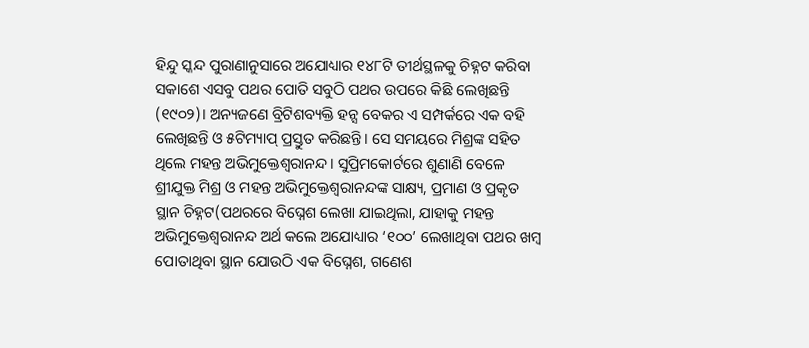ହିନ୍ଦୁ ସ୍କନ୍ଦ ପୁରାଣାନୁସାରେ ଅଯୋଧ୍ୟାର ୧୪୮ଟି ତୀର୍ଥସ୍ଥଳକୁ ଚିହ୍ନଟ କରିବା ସକାଶେ ଏସବୁ ପଥର ପୋତି ସବୁଠି ପଥର ଉପରେ କିଛି ଲେଖିଛନ୍ତି (୧୯୦୨)। ଅନ୍ୟଜଣେ ବ୍ରିଟିଶବ୍ୟକ୍ତି ହନ୍ସ ବେକର ଏ ସମ୍ପର୍କରେ ଏକ ବହି ଲେଖିଛନ୍ତି ଓ ୫ଟିମ୍ୟାପ୍ ପ୍ରସ୍ତୁତ କରିଛନ୍ତି। ସେ ସମୟରେ ମିଶ୍ରଙ୍କ ସହିତ ଥିଲେ ମହନ୍ତ ଅଭିମୁକ୍ତେଶ୍ୱରାନନ୍ଦ। ସୁପ୍ରିମକୋର୍ଟରେ ଶୁଣାଣି ବେଳେ ଶ୍ରୀଯୁକ୍ତ ମିଶ୍ର ଓ ମହନ୍ତ ଅଭିମୁକ୍ତେଶ୍ୱରାନନ୍ଦଙ୍କ ସାକ୍ଷ୍ୟ, ପ୍ରମାଣ ଓ ପ୍ରକୃତ ସ୍ଥାନ ଚିହ୍ନଟ(ପଥରରେ ବିଘ୍ନେଶ ଲେଖା ଯାଇଥିଲା, ଯାହାକୁ ମହନ୍ତ ଅଭିମୁକ୍ତେଶ୍ୱରାନନ୍ଦ ଅର୍ଥ କଲେ ଅଯୋଧ୍ୟାର ‘୧୦୦’ ଲେଖାଥିବା ପଥର ଖମ୍ୱ ପୋତାଥିବା ସ୍ଥାନ ଯୋଉଠି ଏକ ବିଘ୍ନେଶ, ଗଣେଶ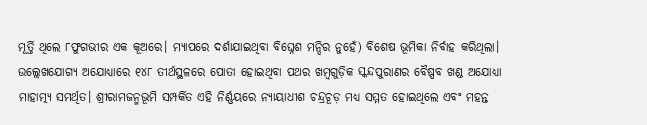ମୂର୍ତ୍ତି ଥିଲେ ୮ଫୁଗଭୀର ଏକ କୂଅରେ। ମ୍ୟାପରେ ଦର୍ଶାଯାଇଥିବା ବିଘ୍ନେଶ ମନ୍ଦିର ନୁହେଁ) ବିଶେଷ ଭୂମିକା ନିର୍ବାହ କରିଥିଲା। ଉଲ୍ଲେଖଯୋଗ୍ୟ ଅଯୋଧ୍ୟାରେ ୧୪୮ ତୀର୍ଥସ୍ଥଳରେ ପୋତା ହୋଇଥିବା ପଥର ଖମ୍ୱଗୁଡ଼ିକ ସ୍କନ୍ଦପୁରାଣର ବୈଷ୍ପବ ଖଣ୍ଡ ଅଯୋଧ୍ୟା ମାହାତ୍ମ୍ୟ ସମର୍ଥିତ। ଶ୍ରୀରାମଜନ୍ମଭୂମି ସମ୍ପର୍କିତ ଏହି ନିର୍ଣ୍ଣୟରେ ନ୍ୟାୟାଧୀଶ ଚନ୍ଦ୍ରଚୂଡ଼ ମଧ୍ୟ ସମ୍ମତ ହୋଇଥିଲେ ଏବଂ ମହନ୍ତ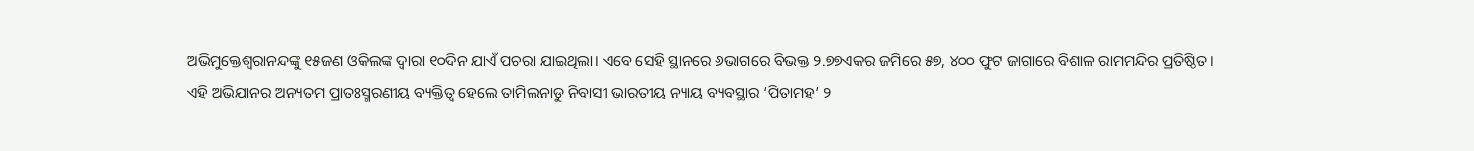ଅଭିମୁକ୍ତେଶ୍ୱରାନନ୍ଦଙ୍କୁ ୧୫ଜଣ ଓକିଲଙ୍କ ଦ୍ୱାରା ୧୦ଦିନ ଯାଏଁ ପଚରା ଯାଇଥିଲା। ଏବେ ସେହି ସ୍ଥାନରେ ୬ଭାଗରେ ବିଭକ୍ତ ୨.୭୭ଏକର ଜମିରେ ୫୭, ୪୦୦ ଫୁଟ ଜାଗାରେ ବିଶାଳ ରାମମନ୍ଦିର ପ୍ରତିଷ୍ଠିତ।
ଏହି ଅଭିଯାନର ଅନ୍ୟତମ ପ୍ରାତଃସ୍ମରଣୀୟ ବ୍ୟକ୍ତିତ୍ୱ ହେଲେ ତାମିଲନାଡୁ ନିବାସୀ ଭାରତୀୟ ନ୍ୟାୟ ବ୍ୟବସ୍ଥାର ‘ପିତାମହ’ ୨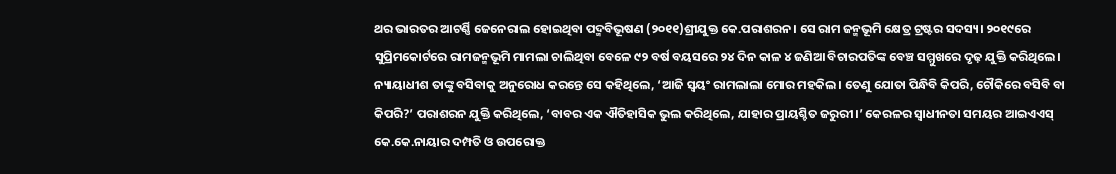ଥର ଭାରତର ଆଟର୍ଣ୍ଣି ଜେନେରାଲ ହୋଇଥିବା ପଦ୍ମବିଭୂଷଣ (୨୦୧୧)ଶ୍ରୀଯୁକ୍ତ କେ.ପରାଶରନ। ସେ ରାମ ଜନ୍ମଭୂମି କ୍ଷେତ୍ର ଟ୍ରଷ୍ଟର ସଦସ୍ୟ। ୨୦୧୯ରେ ସୁପ୍ରିମକୋର୍ଟରେ ରାମଜନ୍ମଭୂମି ମାମଲା ଚାଲିଥିବା ବେଳେ ୯୨ ବର୍ଷ ବୟସରେ ୨୪ ଦିନ କାଳ ୪ ଜଣିଆ ବିଚାରପତିଙ୍କ ବେଞ୍ଚ ସମ୍ମୁଖରେ ଦୃଢ଼ ଯୁକ୍ତି କରିଥିଲେ। ନ୍ୟାୟାଧୀଶ ତାଙ୍କୁ ବସିବାକୁ ଅନୁରୋଧ କରନ୍ତେ ସେ କହିଥିଲେ, ‘ଆଜି ସ୍ୱୟଂ ରାମଲାଲା ମୋର ମହକିଲ। ତେଣୁ ଯୋତା ପିନ୍ଧିବି କିପରି, ଚୌକିରେ ବସିବି ବା କିପରି?’ ପରାଶରନ ଯୁକ୍ତି କରିଥିଲେ, ‘ବାବର ଏକ ଐତିହାସିକ ଭୁଲ କରିଥିଲେ, ଯାହାର ପ୍ରାୟଶ୍ଚିତ ଜରୁରୀ।’ କେରଳର ସ୍ୱାଧୀନତା ସମୟର ଆଇଏଏସ୍ କେ.କେ.ନାୟାର ଦମ୍ପତି ଓ ଉପରୋକ୍ତ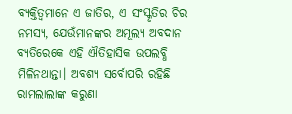ବ୍ୟକ୍ତିତ୍ୱମାନେ ଏ ଜାତିର, ଏ ସଂସ୍କୃତିର ଚିର ନମସ୍ୟ, ଯେଉଁମାନଙ୍କର ଅମୂଲ୍ୟ ଅବଦାନ ବ୍ୟତିରେକେ ଏହି ଐତିହାସିକ ଉପଲବ୍ଧି ମିଳିନଥାନ୍ତା। ଅବଶ୍ୟ ସର୍ବୋପରି ରହିଛି ରାମଲାଲାଙ୍କ କରୁଣା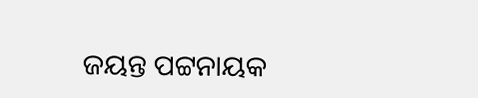ଜୟନ୍ତ ପଟ୍ଟନାୟକ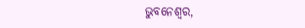ଭୁବନେଶ୍ୱର,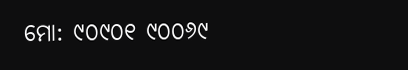ମୋ: ୯୦୯୦୧ ୯୦୦୬୯